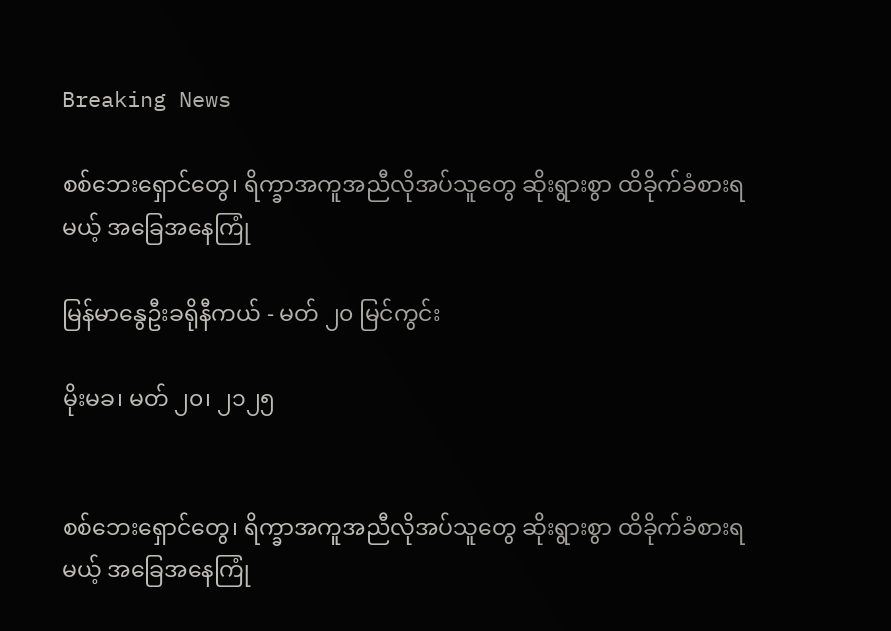Breaking News

စစ်ဘေးရှောင်တွေ၊ ရိက္ခာအကူအညီလိုအပ်သူတွေ ဆိုးရွားစွာ ထိခိုက်ခံစားရမယ့် အခြေအနေကြုံ

မြန်မာနွေဦးခရိုနီကယ် - မတ် ၂၀ မြင်ကွင်း

မိုးမခ၊ မတ် ၂၀၊ ၂၁၂၅


စစ်ဘေးရှောင်တွေ၊ ရိက္ခာအကူအညီလိုအပ်သူတွေ ဆိုးရွားစွာ ထိခိုက်ခံစားရမယ့် အခြေအနေကြုံ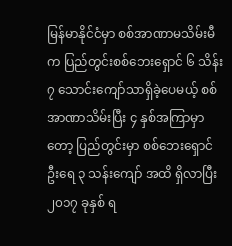မြန်မာနိုင်ငံမှာ စစ်အာဏာမသိမ်းမီက ပြည်တွင်းစစ်ဘေးရှောင် ၆ သိန်း ၇ သောင်းကျော်သာရှိခဲ့ပေမယ့် စစ်အာဏာသိမ်းပြီး ၄ နှစ်အကြာမှာတော့ ပြည်တွင်းမှာ စစ်ဘေးရှောင် ဦးရေ ၃ သန်းကျော် အထိ ရှိလာပြီး ၂၀၁၇ ခုနှစ် ရ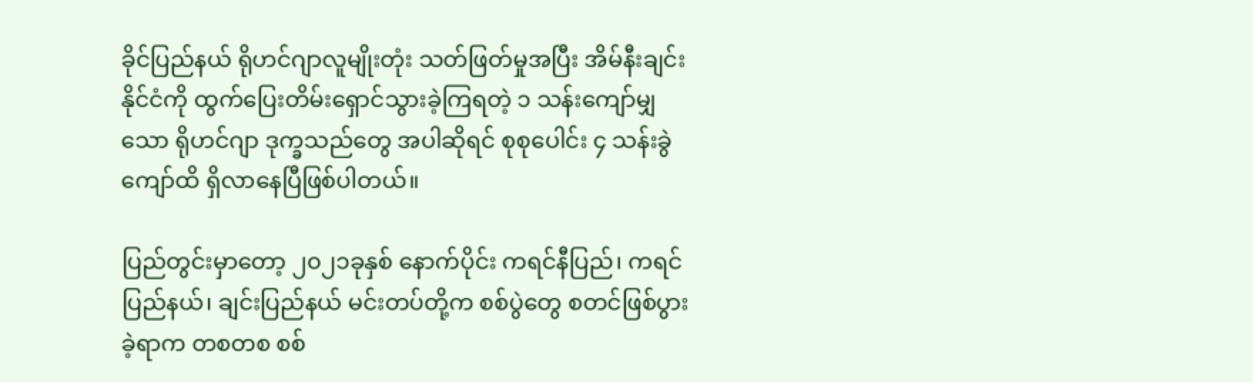ခိုင်ပြည်နယ် ရိုဟင်ဂျာလူမျိုးတုံး သတ်ဖြတ်မှုအပြီး အိမ်နီးချင်းနိုင်ငံကို ထွက်ပြေးတိမ်းရှောင်သွားခဲ့ကြရတဲ့ ၁ သန်းကျော်မျှသော ရိုဟင်ဂျာ ဒုက္ခသည်တွေ အပါဆိုရင် စုစုပေါင်း ၄ သန်းခွဲကျော်ထိ ရှိလာနေပြီဖြစ်ပါတယ်။

ပြည်တွင်းမှာတော့ ၂၀၂၁ခုနှစ် နောက်ပိုင်း ကရင်နီပြည်၊ ကရင်ပြည်နယ်၊ ချင်းပြည်နယ် မင်းတပ်တို့က စစ်ပွဲတွေ စတင်ဖြစ်ပွားခဲ့ရာက တစတစ စစ်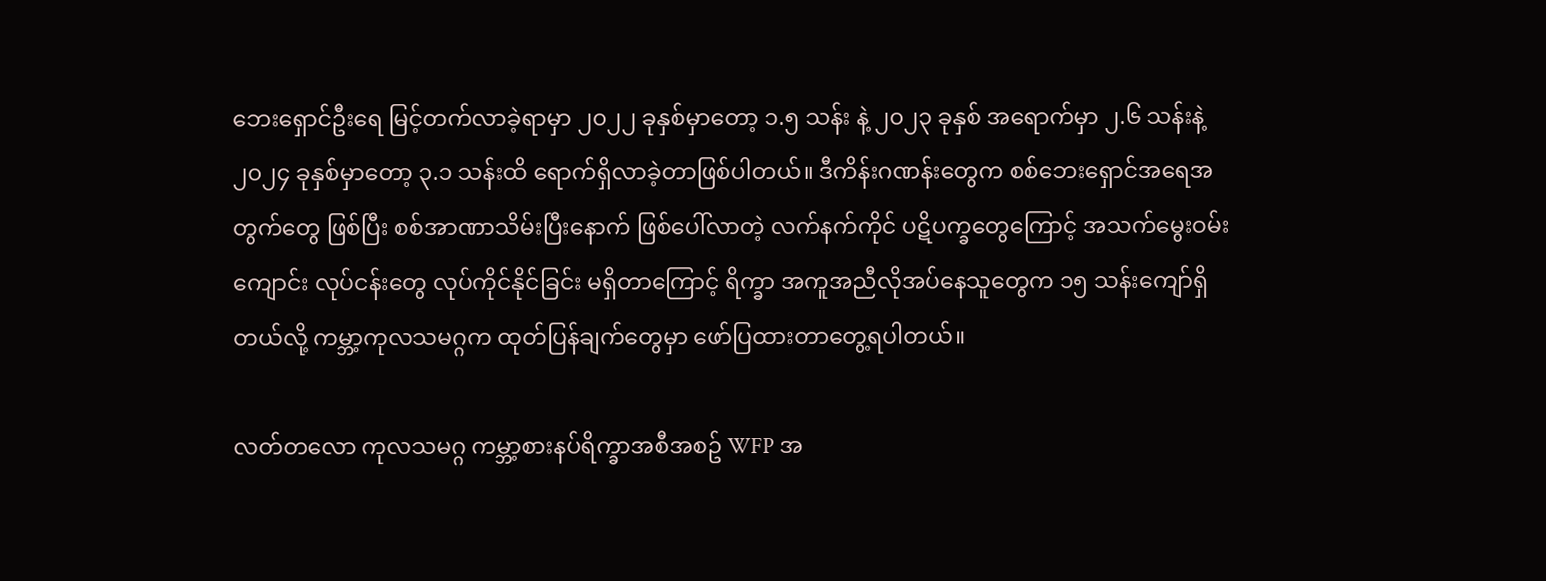ဘေးရှောင်ဦးရေ မြင့်တက်လာခဲ့ရာမှာ ၂၀၂၂ ခုနှစ်မှာတော့ ၁.၅ သန်း နဲ့ ၂၀၂၃ ခုနှစ် အရောက်မှာ ၂.၆ သန်းနဲ့ ၂၀၂၄ ခုနှစ်မှာတော့ ၃.၁ သန်းထိ ရောက်ရှိလာခဲ့တာဖြစ်ပါတယ်။ ဒီကိန်းဂဏန်းတွေက စစ်ဘေးရှောင်အရေအတွက်တွေ ဖြစ်ပြီး စစ်အာဏာသိမ်းပြီးနောက် ဖြစ်ပေါ်လာတဲ့ လက်နက်ကိုင် ပဋိပက္ခတွေကြောင့် အသက်မွေးဝမ်းကျောင်း လုပ်ငန်းတွေ လုပ်ကိုင်နိုင်ခြင်း မရှိတာကြောင့် ရိက္ခာ အကူအညီလိုအပ်နေသူတွေက ၁၅ သန်းကျော်ရှိတယ်လို့ ကမ္ဘာ့ကုလသမဂ္ဂက ထုတ်ပြန်ချက်တွေမှာ ဖော်ပြထားတာတွေ့ရပါတယ်။

လတ်တလော ကုလသမဂ္ဂ ကမ္ဘာ့စားနပ်ရိက္ခာအစီအစဥ် WFP အ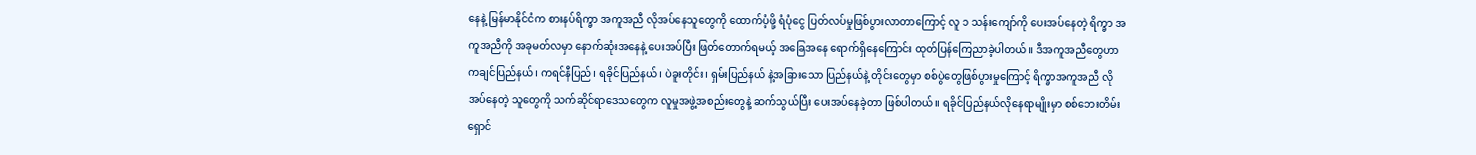နေနဲ့ မြန်မာနိုင်ငံက စားနပ်ရိက္ခာ အကူအညီ လိုအပ်နေသူတွေကို ထောက်ပံ့ဖို့ ရံပုံငွေ ပြတ်လပ်မှုဖြစ်ပွားလာတာကြောင့် လူ ၁ သန်းကျော်ကို ပေးအပ်နေတဲ့ ရိက္ခာ အကူအညီကို အခုမတ်လမှာ နောက်ဆုံးအနေနဲ့ ပေးအပ်ပြီး ဖြတ်တောက်ရမယ့် အခြေအနေ ရောက်ရှိနေကြောင်း ထုတ်ပြန်ကြေညာခဲ့ပါတယ်။ ဒီအကူအညီတွေဟာ ကချင်ပြည်နယ်၊ ကရင်နီပြည်၊ ရခိုင်ပြည်နယ်၊ ပဲခူးတိုင်း၊ ရှမ်းပြည်နယ် နဲ့အခြားသော ပြည်နယ်နဲ့ တိုင်းတွေမှာ စစ်ပွဲတွေဖြစ်ပွားမှုကြောင့် ရိက္ခာအကူအညီ လိုအပ်နေတဲ့ သူတွေကို သက်ဆိုင်ရာဒေသတွေက လူမှုအဖွဲ့အစည်းတွေနဲ့ ဆက်သွယ်ပြီး ပေးအပ်နေခဲ့တာ ဖြစ်ပါတယ်။ ရခိုင်ပြည်နယ်လိုနေရာမျိုးမှာ စစ်ဘေးတိမ်းရှောင်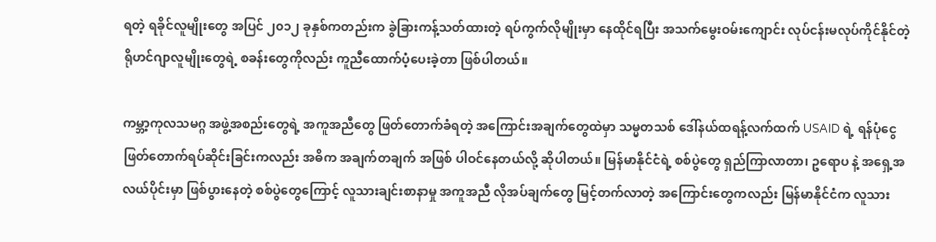ရတဲ့ ရခိုင်လူမျိုးတွေ အပြင် ၂၀၁၂ ခုနှစ်ကတည်းက ခွဲခြားကန့်သတ်ထားတဲ့ ရပ်ကွက်လိုမျိုးမှာ နေထိုင်ရပြီး အသက်မွေးဝမ်းကျောင်း လုပ်ငန်းမလုပ်ကိုင်နိုင်တဲ့ ရိုဟင်ဂျာလူမျိုးတွေရဲ့ စခန်းတွေကိုလည်း ကူညီထောက်ပံ့ပေးခဲ့တာ ဖြစ်ပါတယ်။

ကမ္ဘာ့ကုလသမဂ္ဂ အဖွဲ့အစည်းတွေရဲ့ အကူအညီတွေ ဖြတ်တောက်ခံရတဲ့ အကြောင်းအချက်တွေထဲမှာ သမ္မတသစ် ဒေါ်နယ်ထရန့်လက်ထက် USAID ရဲ့ ရန်ပုံငွေ ဖြတ်တောက်ရပ်ဆိုင်းခြင်းကလည်း အဓိက အချက်တချက် အဖြစ် ပါဝင်နေတယ်လို့ ဆိုပါတယ်။ မြန်မာနိုင်ငံရဲ့ စစ်ပွဲတွေ ရှည်ကြာလာတာ၊ ဥရောပ နဲ့ အရှေ့အလယ်ပိုင်းမှာ ဖြစ်ပွားနေတဲ့ စစ်ပွဲတွေကြောင့် လူသားချင်းစာနာမှု အကူအညီ လိုအပ်ချက်တွေ မြင့်တက်လာတဲ့ အကြောင်းတွေကလည်း မြန်မာနိုင်ငံက လူသား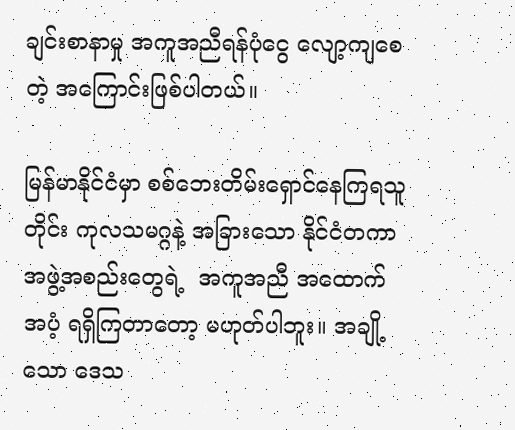ချင်းစာနာမှု အကူအညီရန်ပုံငွေ လျော့ကျစေတဲ့ အကြောင်းဖြစ်ပါတယ်။

မြန်မာနိုင်ငံမှာ စစ်ဘေးတိမ်းရှောင်နေကြရသူတိုင်း ကုလသမဂ္ဂနဲ့ အခြားသော နိုင်ငံတကာအဖွဲ့အစည်းတွေရဲ့  အကူအညီ အထောက်အပံ့ ရရှိကြတာတော့ မဟုတ်ပါဘူး။ အချို့သော ဒေသ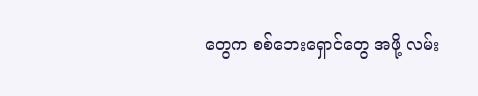တွေက စစ်ဘေးရှောင်တွေ အဖို့ လမ်း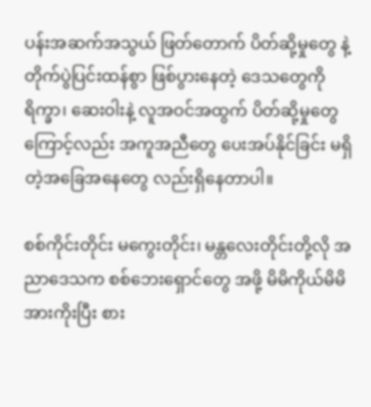ပန်းအဆက်အသွယ် ဖြတ်တောက် ပိတ်ဆို့မှုတွေ နဲ့ တိုက်ပွဲပြင်းထန်စွာ ဖြစ်ပွားနေတဲ့ ဒေသတွေကို ရိက္ခာ၊ ဆေးဝါးနဲ့ လူအဝင်အထွက် ပိတ်ဆို့မှုတွေကြောင့်လည်း အကူအညီတွေ ပေးအပ်နိုင်ခြင်း မရှိတဲ့အခြေအနေတွေ လည်းရှိနေတာပါ။

စစ်ကိုင်းတိုင်း မကွေးတိုင်း၊ မန္တလေးတိုင်းတို့လို အညာဒေသက စစ်ဘေးရှောင်တွေ အဖို့ မိမိကိုယ်မိမိအားကိုးပြီး စား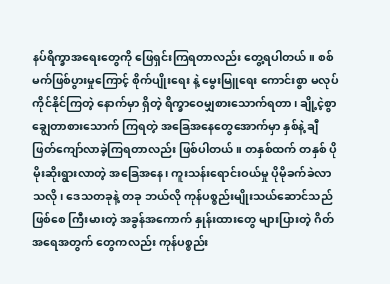နပ်ရိက္ခာအရေးတွေကို ဖြေရှင်းကြရတာလည်း တွေ့ရပါတယ်။ စစ်မက်ဖြစ်ပွားမှုကြောင့် စိုက်ပျိုးရေး နဲ့ မွေးမြူရေး ကောင်းစွာ မလုပ်ကိုင်နိုင်ကြတဲ့ နောက်မှာ ရှိတဲ့ ရိက္ခာဝေမျှစားသောက်ရတာ၊ ချို့ငဲ့စွာ ချွေတာစားသောက် ကြရတဲ့ အခြေအနေတွေအောက်မှာ နှစ်နဲ့ ချီ ဖြတ်ကျော်လာခဲ့ကြရတာလည်း ဖြစ်ပါတယ်။ တနှစ်ထက် တနှစ် ပိုမိုးဆိုးရွားလာတဲ့ အခြေအနေ၊ ကူးသန်းရောင်းဝယ်မှု ပိုမိုခက်ခဲလာသလို၊ ဒေသတခုနဲ့ တခု ဘယ်လို ကုန်ပစ္စည်းမျိုးသယ်ဆောင်သည် ဖြစ်စေ ကြီးမားတဲ့ အခွန်အကောက် နှုန်းထားတွေ များပြားတဲ့ ဂိတ်အရေအတွက် တွေကလည်း ကုန်ပစ္စည်း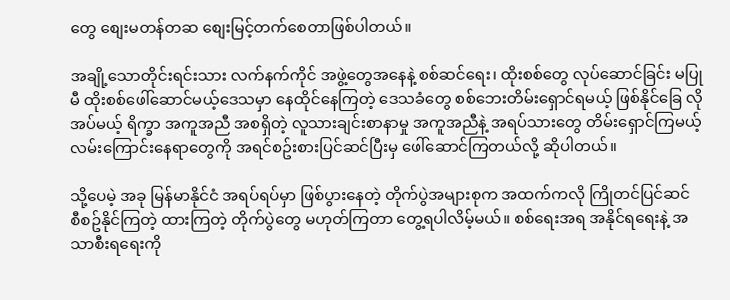တွေ စျေးမတန်တဆ စျေးမြင့်တက်စေတာဖြစ်ပါတယ်။

အချို့သောတိုင်းရင်းသား လက်နက်ကိုင် အဖွဲ့တွေအနေနဲ့ စစ်ဆင်ရေး၊ ထိုးစစ်တွေ လုပ်ဆောင်ခြင်း မပြုမီ ထိုးစစ်ဖေါ်ဆောင်မယ့်ဒေသမှာ နေထိုင်နေကြတဲ့ ဒေသခံတွေ စစ်ဘေးတိမ်းရှောင်ရမယ့် ဖြစ်နိုင်ခြေ လိုအပ်မယ့် ရိက္ခာ အကူအညီ အစရှိတဲ့ လူသားချင်းစာနာမှု အကူအညီနဲ့ အရပ်သားတွေ တိမ်းရှောင်ကြမယ့် လမ်းကြောင်းနေရာတွေကို အရင်စဥ်းစားပြင်ဆင်ပြီးမှ ဖေါ်ဆောင်ကြတယ်လို့ ဆိုပါတယ်။

သို့ပေမဲ့ အခု မြန်မာနိုင်ငံ အရပ်ရပ်မှာ ဖြစ်ပွားနေတဲ့ တိုက်ပွဲအများစုက အထက်ကလို ကြိုတင်ပြင်ဆင် စီစဥ်နိုင်ကြတဲ့ ထားကြတဲ့ တိုက်ပွဲတွေ မဟုတ်ကြတာ တွေ့ရပါလိမ့်မယ်။ စစ်ရေးအရ အနိုင်ရရေးနဲ့ အသာစီးရရေးကို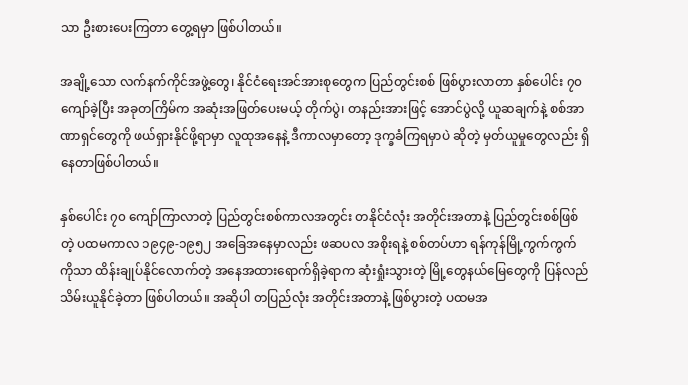သာ ဦးစားပေးကြတာ တွေ့ရမှာ ဖြစ်ပါတယ်။

အချို့သော လက်နက်ကိုင်အဖွဲ့တွေ၊ နိုင်ငံရေးအင်အားစုတွေက ပြည်တွင်းစစ် ဖြစ်ပွားလာတာ နှစ်ပေါင်း ၇၀ ကျော်ခဲ့ပြီး အခုတကြိမ်က အဆုံးအဖြတ်ပေးမယ့် တိုက်ပွဲ၊ တနည်းအားဖြင့် အောင်ပွဲလို့ ယူဆချက်နဲ့ စစ်အာဏာရှင်တွေကို ဖယ်ရှားနိုင်ဖို့ရာမှာ လူထုအနေနဲ့ ဒီကာလမှာတော့ ဒုက္ခခံကြရမှာပဲ ဆိုတဲ့ မှတ်ယူမှုတွေလည်း ရှိနေတာဖြစ်ပါတယ်။

နှစ်ပေါင်း ၇၀ ကျော်ကြာလာတဲ့ ပြည်တွင်းစစ်ကာလအတွင်း တနိုင်ငံလုံး အတိုင်းအတာနဲ့ ပြည်တွင်းစစ်ဖြစ်တဲ့ ပထမကာလ ၁၉၄၉-၁၉၅၂ အခြေအနေမှာလည်း ဖဆပလ အစိုးရနဲ့ စစ်တပ်ဟာ ရန်ကုန်မြို့ကွက်ကွက်ကိုသာ ထိန်းချုပ်နိုင်လောက်တဲ့ အနေအထားရောက်ရှိခဲ့ရာက ဆုံးရှုံးသွားတဲ့ မြို့တွေနယ်မြေတွေကို ပြန်လည်သိမ်းယူနိုင်ခဲ့တာ ဖြစ်ပါတယ်။ အဆိုပါ တပြည်လုံး အတိုင်းအတာနဲ့ ဖြစ်ပွားတဲ့ ပထမအ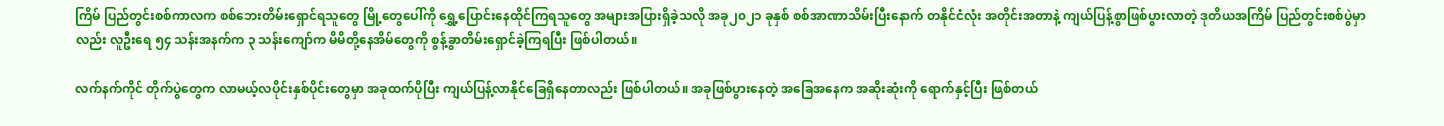ကြိမ် ပြည်တွင်းစစ်ကာလက စစ်ဘေးတိမ်းရှောင်ရသူတွေ မြို့တွေပေါ်ကို ရွှေ့ပြောင်းနေထိုင်ကြရသူတွေ အများအပြားရှိခဲ့သလို အခု၂၀၂၁ ခုနှစ် စစ်အာဏာသိမ်းပြီးနောက် တနိုင်ငံလုံး အတိုင်းအတာနဲ့ ကျယ်ပြန့်စွာဖြစ်ပွားလာတဲ့ ဒုတိယအကြိမ် ပြည်တွင်းစစ်ပွဲမှာလည်း လူဦးရေ ၅၄ သန်းအနက်က ၃ သန်းကျော်က မိမိတို့နေအိမ်တွေကို စွန့်ခွာတိမ်းရှောင်ခဲ့ကြရပြီး ဖြစ်ပါတယ်။

လက်နက်ကိုင် တိုက်ပွဲတွေက လာမယ့်လပိုင်းနှစ်ပိုင်းတွေမှာ အခုထက်ပိုပြီး ကျယ်ပြန့်လာနိုင်ခြေရှိနေတာလည်း ဖြစ်ပါတယ်။ အခုဖြစ်ပွားနေတဲ့ အခြေအနေက အဆိုးဆုံးကို ရောက်နှင့်ပြီး ဖြစ်တယ်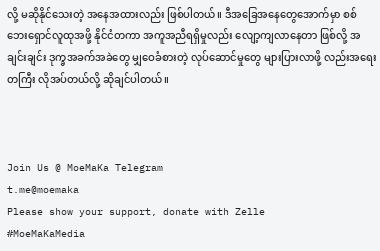လို့ မဆိုနိုင်သေးတဲ့ အနေအထားလည်း ဖြစ်ပါတယ်။ ဒီအခြေအနေတွေအောက်မှာ စစ်ဘေးရှောင်လူထုအဖို့ နိုင်ငံတကာ အကူအညီရရှိမှုလည်း လျော့ကျလာနေတာ ဖြစ်လို့ အချင်းချင်း ဒုက္ခအခက်အခဲတွေ မျှဝေခံစားတဲ့ လုပ်ဆောင်မှုတွေ များပြားလာဖို့ လည်းအရေးတကြီး လိုအပ်တယ်လို့ ဆိုချင်ပါတယ်။



Join Us @ MoeMaKa Telegram
t.me@moemaka
Please show your support, donate with Zelle
#MoeMaKaMedia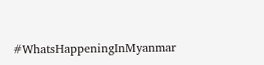#WhatsHappeningInMyanmar